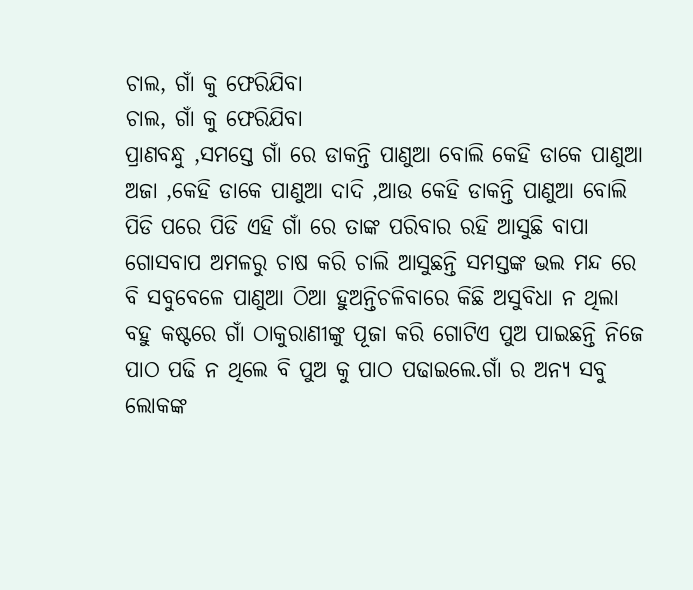ଚାଲ, ଗାଁ କୁ ଫେରିଯିବା
ଚାଲ, ଗାଁ କୁ ଫେରିଯିବା
ପ୍ରାଣବନ୍ଧୁ ,ସମସ୍ତେ ଗାଁ ରେ ଡାକନ୍ତି ପାଣୁଆ ବୋଲି କେହି ଡାକେ ପାଣୁଆ ଅଜା ,କେହି ଡାକେ ପାଣୁଆ ଦାଦି ,ଆଉ କେହି ଡାକନ୍ତି ପାଣୁଆ ବୋଲି ପିଡି ପରେ ପିଡି ଏହି ଗାଁ ରେ ତାଙ୍କ ପରିବାର ରହି ଆସୁଛି ବାପା ଗୋସବାପ ଅମଳରୁ ଚାଷ କରି ଚାଲି ଆସୁଛନ୍ତି ସମସ୍ତଙ୍କ ଭଲ ମନ୍ଦ ରେ ବି ସବୁବେଳେ ପାଣୁଆ ଠିଆ ହୁଅନ୍ତିଚଳିବାରେ କିଛି ଅସୁବିଧା ନ ଥିଲା ବହୁ କଷ୍ଟରେ ଗାଁ ଠାକୁରାଣୀଙ୍କୁ ପୂଜା କରି ଗୋଟିଏ ପୁଅ ପାଇଛନ୍ତି ନିଜେ ପାଠ ପଢି ନ ଥିଲେ ବି ପୁଅ କୁ ପାଠ ପଢାଇଲେ.ଗାଁ ର ଅନ୍ୟ ସବୁ ଲୋକଙ୍କ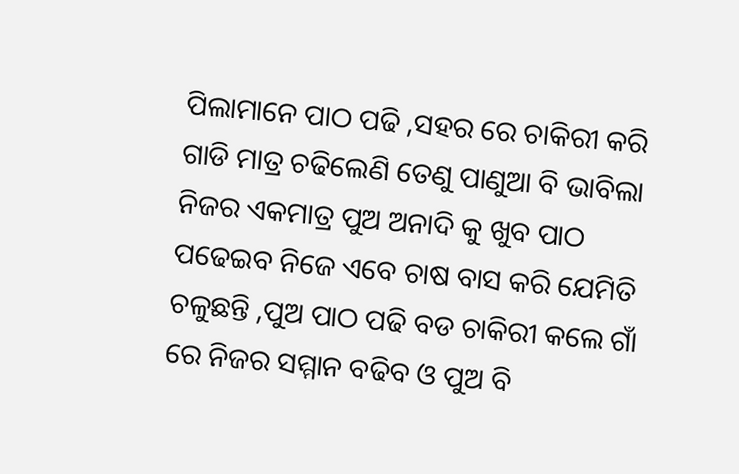ପିଲାମାନେ ପାଠ ପଢି ,ସହର ରେ ଚାକିରୀ କରି ଗାଡି ମାତ୍ର ଚଢିଲେଣି ତେଣୁ ପାଣୁଆ ବି ଭାବିଲା ନିଜର ଏକମାତ୍ର ପୁଅ ଅନାଦି କୁ ଖୁବ ପାଠ ପଢେଇବ ନିଜେ ଏବେ ଚାଷ ବାସ କରି ଯେମିତି ଚଳୁଛନ୍ତି ,ପୁଅ ପାଠ ପଢି ବଡ ଚାକିରୀ କଲେ ଗାଁ ରେ ନିଜର ସମ୍ମାନ ବଢିବ ଓ ପୁଅ ବି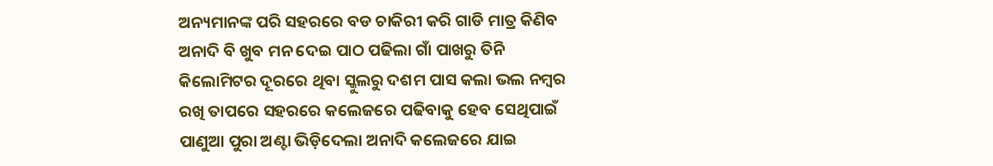ଅନ୍ୟମାନଙ୍କ ପରି ସହରରେ ବଡ ଚାକିରୀ କରି ଗାଡି ମାତ୍ର କିଣିବ ଅନାଦି ବି ଖୁବ ମନ ଦେଇ ପାଠ ପଢିଲା ଗାଁ ପାଖରୁ ତିନି କିଲୋମିଟର ଦୂରରେ ଥିବା ସ୍କୁଲରୁ ଦଶମ ପାସ କଲା ଭଲ ନମ୍ବର ରଖି ତାପରେ ସହରରେ କଲେଜରେ ପଢିବାକୁ ହେବ ସେଥିପାଇଁ ପାଣୁଆ ପୁରା ଅଣ୍ଟା ଭିଡ଼ିଦେଲା ଅନାଦି କଲେଜରେ ଯାଇ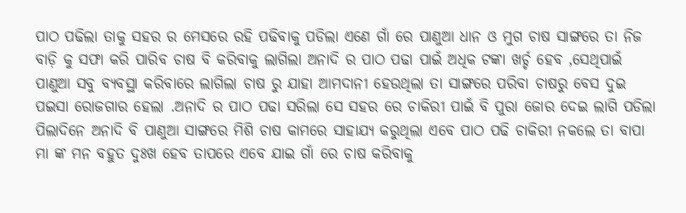ପାଠ ପଢିଲା ତାକୁ ସହର ର ମେସରେ ରହି ପଢିବାକୁ ପଡିଲା ଏଣେ ଗାଁ ରେ ପାଣୁଆ ଧାନ ଓ ମୁଗ ଚାଷ ସାଙ୍ଗରେ ତା ନିଜ ବାଡ଼ି କୁ ସଫା କରି ପାରିବ ଚାଷ ବି କରିବାକୁ ଲାଗିଲା ଅନାଦି ର ପାଠ ପଢା ପାଇଁ ଅଧିକ ଟଙ୍କା ଖର୍ଚ୍ଚ ହେବ ,ସେଥିପାଇଁ ପାଣୁଆ ସବୁ ବ୍ୟବସ୍ଥା କରିବାରେ ଲାଗିଲା ଚାଷ ରୁ ଯାହା ଆମଦାନୀ ହେଉଥିଲା ତା ସାଙ୍ଗରେ ପରିବା ଚାଷରୁ ବେସ ଦୁଇ ପଇସା ରୋଜଗାର ହେଲା .ଅନାଦି ର ପାଠ ପଢା ସରିଲା ସେ ସହର ରେ ଚାକିରୀ ପାଇଁ ବି ପୁରା ଜୋର ଦେଇ ଲାଗି ପଡିଲା ପିଲାଦିନେ ଅନାଦି ବି ପାଣୁଆ ସାଙ୍ଗରେ ମିଶି ଚାଷ କାମରେ ସାହାଯ୍ୟ କରୁଥିଲା ଏବେ ପାଠ ପଢି ଚାକିରୀ ନକଲେ ତା ବାପା ମା ଙ୍କ ମନ ବହୁତ ଦୁଃଖ ହେବ ତାପରେ ଏବେ ଯାଇ ଗାଁ ରେ ଚାଷ କରିବାକୁ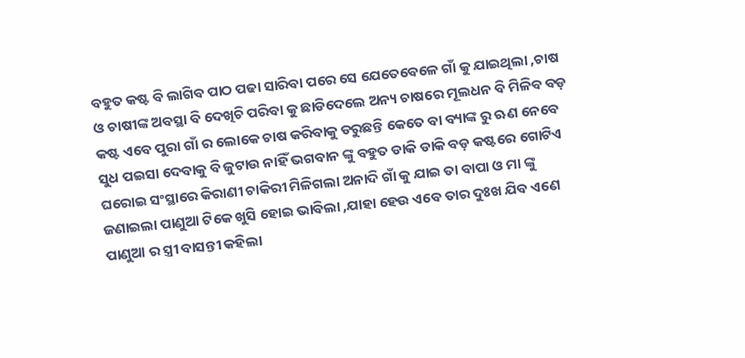ବହୁତ କଷ୍ଟ ବି ଲାଗିବ ପାଠ ପଢା ସାରିବା ପରେ ସେ ଯେତେବେଳେ ଗାଁ କୁ ଯାଇଥିଲା ,ଚାଷ ଓ ଚାଷୀଙ୍କ ଅବସ୍ଥା ବି ଦେଖିଚି ପରିବା କୁ ଛାଡିଦେଲେ ଅନ୍ୟ ଚାଷରେ ମୂଲଧନ ବି ମିଳିବ ବଡ଼ କଷ୍ଟ ଏବେ ପୁରା ଗାଁ ର ଲୋକେ ଚାଷ କରିବାକୁ ଡରୁଛନ୍ତି କେତେ ବା ବ୍ୟାଙ୍କ ରୁ ଋଣ ନେବେ ସୁଧ ପଇସା ଦେବାକୁ ବି ଜୁଟାଉ ନାହିଁ ଭଗବାନ ଙ୍କୁ ବହୁତ ଡାକି ଡାକି ବଡ଼ କଷ୍ଟରେ ଗୋଟିଏ ଘରୋଇ ସଂସ୍ଥାରେ କିରାଣୀ ଚାକିରୀ ମିଳିଗଲା ଅନାଦି ଗାଁ କୁ ଯାଇ ତା ବାପା ଓ ମା ଙ୍କୁ ଜଣାଇଲା ପାଣୁଆ ଟିକେ ଖୁସି ହୋଇ ଭାବିଲା ,ଯାହା ହେଉ ଏବେ ତାର ଦୁଃଖ ଯିବ ଏଣେ ପାଣୁଆ ର ସ୍ତ୍ରୀ ବାସନ୍ତୀ କହିଲା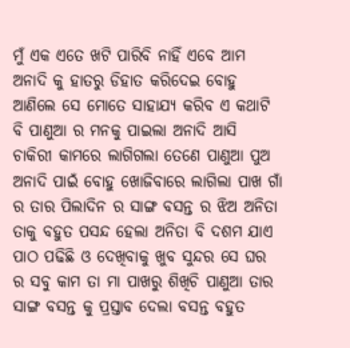ମୁଁ ଏକ ଏତେ ଖଟି ପାରିବି ନାହିଁ ଏବେ ଆମ ଅନାଦି କୁ ହାତରୁ ଡିହାତ କରିଦେଇ ବୋହୁ ଆଣିଲେ ସେ ମୋତେ ସାହାଯ୍ୟ କରିବ ଏ କଥାଟି ବି ପାଣୁଆ ର ମନକୁ ପାଇଲା ଅନାଦି ଆସି ଚାକିରୀ କାମରେ ଲାଗିଗଲା ତେଣେ ପାଣୁଆ ପୁଅ ଅନାଦି ପାଇଁ ବୋହୁ ଖୋଜିବାରେ ଲାଗିଲା ପାଖ ଗାଁ ର ତାର ପିଲାଦିନ ର ସାଙ୍ଗ ବସନ୍ତ ର ଝିଅ ଅନିତା ତାକୁ ବହୁତ ପସନ୍ଦ ହେଲା ଅନିତା ବି ଦଶମ ଯାଏ ପାଠ ପଢିଛି ଓ ଦେଖିବାକୁ ଖୁବ ସୁନ୍ଦର ସେ ଘର ର ସବୁ କାମ ତା ମା ପାଖରୁ ଶିଖିଚି ପାଣୁଆ ତାର ସାଙ୍ଗ ବସନ୍ତ କୁ ପ୍ରସ୍ତାବ ଦେଲା ବସନ୍ତ ବହୁତ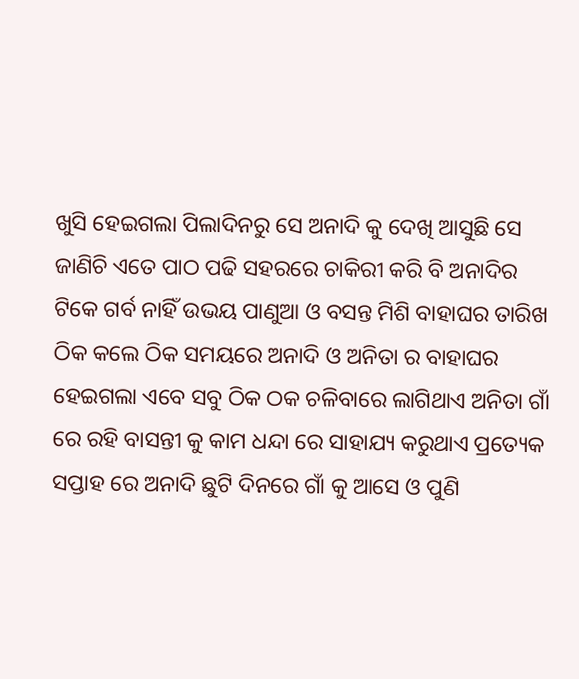ଖୁସି ହେଇଗଲା ପିଲାଦିନରୁ ସେ ଅନାଦି କୁ ଦେଖି ଆସୁଛି ସେ ଜାଣିଚି ଏତେ ପାଠ ପଢି ସହରରେ ଚାକିରୀ କରି ବି ଅନାଦିର ଟିକେ ଗର୍ବ ନାହିଁ ଉଭୟ ପାଣୁଆ ଓ ବସନ୍ତ ମିଶି ବାହାଘର ତାରିଖ ଠିକ କଲେ ଠିକ ସମୟରେ ଅନାଦି ଓ ଅନିତା ର ବାହାଘର ହେଇଗଲା ଏବେ ସବୁ ଠିକ ଠକ ଚଳିବାରେ ଲାଗିଥାଏ ଅନିତା ଗାଁ ରେ ରହି ବାସନ୍ତୀ କୁ କାମ ଧନ୍ଦା ରେ ସାହାଯ୍ୟ କରୁଥାଏ ପ୍ରତ୍ୟେକ ସପ୍ତାହ ରେ ଅନାଦି ଛୁଟି ଦିନରେ ଗାଁ କୁ ଆସେ ଓ ପୁଣି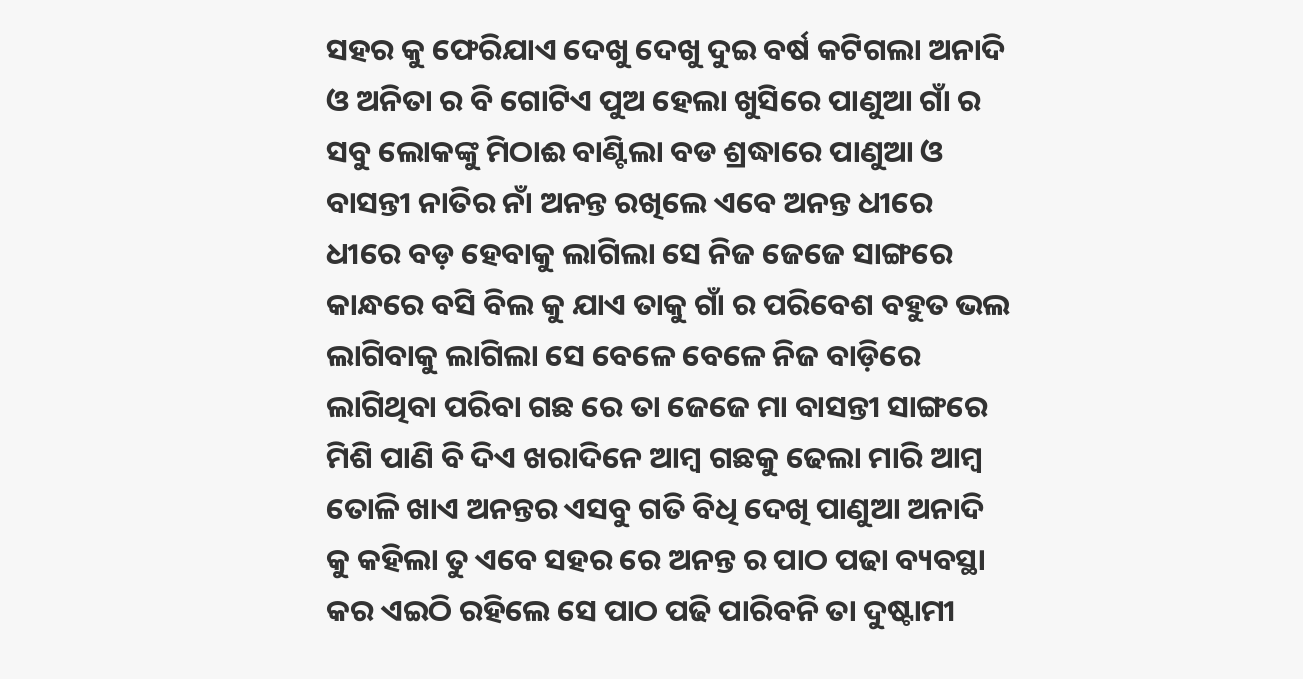ସହର କୁ ଫେରିଯାଏ ଦେଖୁ ଦେଖୁ ଦୁଇ ବର୍ଷ କଟିଗଲା ଅନାଦି ଓ ଅନିତା ର ବି ଗୋଟିଏ ପୁଅ ହେଲା ଖୁସିରେ ପାଣୁଆ ଗାଁ ର ସବୁ ଲୋକଙ୍କୁ ମିଠାଈ ବାଣ୍ଟିଲା ବଡ ଶ୍ରଦ୍ଧାରେ ପାଣୁଆ ଓ ବାସନ୍ତୀ ନାତିର ନାଁ ଅନନ୍ତ ରଖିଲେ ଏବେ ଅନନ୍ତ ଧୀରେ ଧୀରେ ବଡ଼ ହେବାକୁ ଲାଗିଲା ସେ ନିଜ ଜେଜେ ସାଙ୍ଗରେ କାନ୍ଧରେ ବସି ବିଲ କୁ ଯାଏ ତାକୁ ଗାଁ ର ପରିବେଶ ବହୁତ ଭଲ ଲାଗିବାକୁ ଲାଗିଲା ସେ ବେଳେ ବେଳେ ନିଜ ବାଡ଼ିରେ ଲାଗିଥିବା ପରିବା ଗଛ ରେ ତା ଜେଜେ ମା ବାସନ୍ତୀ ସାଙ୍ଗରେ ମିଶି ପାଣି ବି ଦିଏ ଖରାଦିନେ ଆମ୍ବ ଗଛକୁ ଢେଲା ମାରି ଆମ୍ବ ତୋଳି ଖାଏ ଅନନ୍ତର ଏସବୁ ଗତି ବିଧି ଦେଖି ପାଣୁଆ ଅନାଦି କୁ କହିଲା ତୁ ଏବେ ସହର ରେ ଅନନ୍ତ ର ପାଠ ପଢା ବ୍ୟବସ୍ଥା କର ଏଇଠି ରହିଲେ ସେ ପାଠ ପଢି ପାରିବନି ତା ଦୁଷ୍ଟାମୀ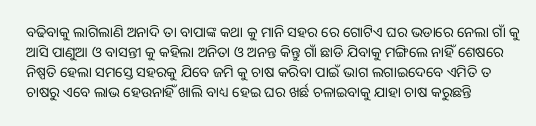ବଢିବାକୁ ଲାଗିଲାଣି ଅନାଦି ତା ବାପାଙ୍କ କଥା କୁ ମାନି ସହର ରେ ଗୋଟିଏ ଘର ଭଡାରେ ନେଲା ଗାଁ କୁ ଆସି ପାଣୁଆ ଓ ବାସନ୍ତୀ କୁ କହିଲା ଅନିତା ଓ ଅନନ୍ତ କିନ୍ତୁ ଗାଁ ଛାଡି ଯିବାକୁ ମଙ୍ଗିଲେ ନାହିଁ ଶେଷରେ ନିଷ୍ପତି ହେଲା ସମସ୍ତେ ସହରକୁ ଯିବେ ଜମି କୁ ଚାଷ କରିବା ପାଇଁ ଭାଗ ଲଗାଇଦେବେ ଏମିତି ତ ଚାଷରୁ ଏବେ ଲାଭ ହେଉନାହିଁ ଖାଲି ବାଧ୍ୟ ହେଇ ଘର ଖର୍ଛ ଚଳାଇବାକୁ ଯାହା ଚାଷ କରୁଛନ୍ତି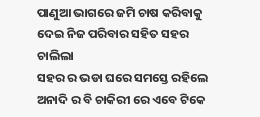ପାଣୁଆ ଭାଗରେ ଜମି ଚାଷ କରିବାକୁ ଦେଇ ନିଜ ପରିବାର ସହିତ ସହର ଚାଲିଲା
ସହର ର ଭଡା ଘରେ ସମସ୍ତେ ରହିଲେ ଅନାଦି ର ବି ଚାକିରୀ ରେ ଏବେ ଟିକେ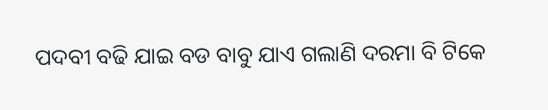ପଦବୀ ବଢି ଯାଇ ବଡ ବାବୁ ଯାଏ ଗଲାଣି ଦରମା ବି ଟିକେ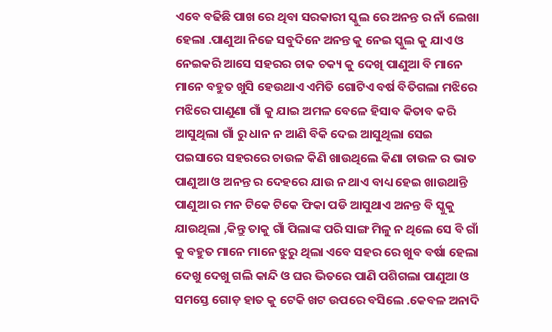ଏବେ ବଢିଛି ପାଖ ରେ ଥିବା ସରକାରୀ ସ୍କୁଲ ରେ ଅନନ୍ତ ର ନାଁ ଲେଖା ହେଲା .ପାଣୁଆ ନିଜେ ସବୁଦିନେ ଅନନ୍ତ କୁ ନେଇ ସ୍କୁଲ କୁ ଯାଏ ଓ ନେଇକରି ଆସେ ସହରର ଚାକ ଚକ୍ୟ କୁ ଦେଖି ପାଣୁଆ ବି ମାନେ ମାନେ ବହୁତ ଖୁସି ହେଉଥାଏ ଏମିତି ଗୋଟିଏ ବର୍ଷ ବିତିଗଲା ମଝିରେ ମଝିରେ ପାଣୁଣା ଗାଁ କୁ ଯାଇ ଅମଳ ବେଳେ ହିସାବ କିତାବ କରି ଆସୁଥିଲା ଗାଁ ରୁ ଧାନ ନ ଆଣି ବିକି ଦେଇ ଆସୁଥିଲା ସେଇ ପଇସାରେ ସହରରେ ଚାଉଳ କିଣି ଖାଉଥିଲେ କିଣା ଚାଉଳ ର ଭାତ ପାଣୁଆ ଓ ଅନନ୍ତ ର ଦେହରେ ଯାଉ ନ ଥାଏ ବାଧ୍ୟ ହେଇ ଖାଉଥାନ୍ତି ପାଣୁଆ ର ମନ ଟିକେ ଟିକେ ଫିକା ପଡି ଆସୁଥାଏ ଅନନ୍ତ ବି ସ୍କୁକୁ ଯାଉଥିଲା ,କିନ୍ତୁ ତାକୁ ଗାଁ ପିଲାଙ୍କ ପରି ସାଙ୍ଗ ମିଳୁ ନ ଥିଲେ ସେ ବି ଗାଁ କୁ ବହୁତ ମାନେ ମାନେ ଝୁରୁ ଥିଲା ଏବେ ସହର ରେ ଖୁବ ବର୍ଷା ହେଲା ଦେଖୁ ଦେଖୁ ଗଲି କାନ୍ଦି ଓ ଘର ଭିତରେ ପାଣି ପଶିଗଲା ପାଣୁଆ ଓ ସମସ୍ତେ ଗୋଡ଼ ହାତ କୁ ଟେକି ଖଟ ଉପରେ ବସିଲେ .କେବଳ ଅନାଦି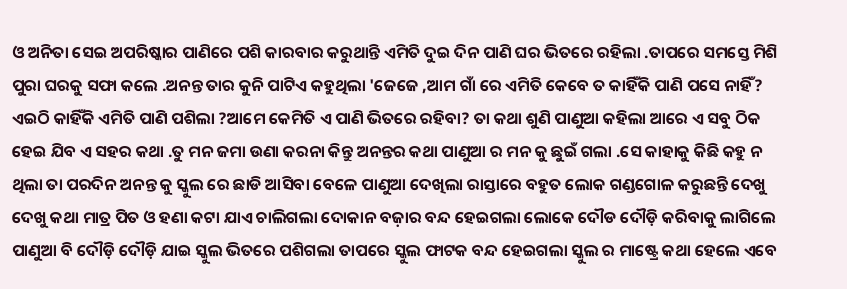ଓ ଅନିତା ସେଇ ଅପରିଷ୍କାର ପାଣିରେ ପଶି କାରବାର କରୁଥାନ୍ତି ଏମିତି ଦୁଇ ଦିନ ପାଣି ଘର ଭିତରେ ରହିଲା .ତାପରେ ସମସ୍ତେ ମିଶି ପୁରା ଘରକୁ ସଫା କଲେ .ଅନନ୍ତ ତାର କୁନି ପାଟିଏ କହୁଥିଲା 'ଜେଜେ ,ଆମ ଗାଁ ରେ ଏମିତି କେବେ ତ କାହିଁକି ପାଣି ପସେ ନାହିଁ? ଏଇଠି କାହିଁକି ଏମିତି ପାଣି ପଶିଲା ?ଆମେ କେମିତି ଏ ପାଣି ଭିତରେ ରହିବା? ତା କଥା ଶୁଣି ପାଣୁଆ କହିଲା ଆରେ ଏ ସବୁ ଠିକ ହେଇ ଯିବ ଏ ସହର କଥା .ତୁ ମନ ଜମା ଉଣା କରନା କିନ୍ତୁ ଅନନ୍ତର କଥା ପାଣୁଆ ର ମନ କୁ ଛୁଇଁ ଗଲା .ସେ କାହାକୁ କିଛି କହୁ ନ ଥିଲା ତା ପରଦିନ ଅନନ୍ତ କୁ ସ୍କୁଲ ରେ ଛାଡି ଆସିବା ବେଳେ ପାଣୁଆ ଦେଖିଲା ରାସ୍ତାରେ ବହୁତ ଲୋକ ଗଣ୍ଡଗୋଳ କରୁଛନ୍ତି ଦେଖୁ ଦେଖୁ କଥା ମାତ୍ର ପିତ ଓ ହଣା କଟା ଯାଏ ଚାଲିଗଲା ଦୋକାନ ବଜ଼ାର ବନ୍ଦ ହେଇଗଲା ଲୋକେ ଦୌଡ ଦୌଡ଼ି କରିବାକୁ ଲାଗିଲେ ପାଣୁଆ ବି ଦୌଡ଼ି ଦୌଡ଼ି ଯାଇ ସ୍କୁଲ ଭିତରେ ପଶିଗଲା ତାପରେ ସ୍କୁଲ ଫାଟକ ବନ୍ଦ ହେଇଗଲା ସ୍କୁଲ ର ମାଷ୍ଟ୍ରେ କଥା ହେଲେ ଏବେ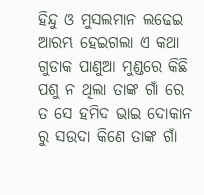ହିନ୍ଦୁ ଓ ମୁସଲମାନ ଲଢେଇ ଆରମ୍ଭ ହେଇଗଲା ଏ କଥା ଗୁଡାକ ପାଣୁଆ ମୁଣ୍ଡରେ କିଛି ପଶୁ ନ ଥିଲା ତାଙ୍କ ଗାଁ ରେ ତ ସେ ହମିଦ ଭାଇ ଦୋକାନ ରୁ ସଉଦା କିଣେ ତାଙ୍କ ଗାଁ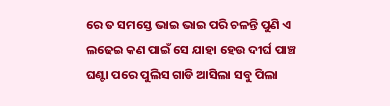ରେ ତ ସମସ୍ତେ ଭାଇ ଭାଇ ପରି ଚଳନ୍ତି ପୁଣି ଏ ଲଢେଇ କଣ ପାଇଁ ସେ ଯାହା ହେଉ ଦୀର୍ଘ ପାଞ୍ଚ ଘଣ୍ଟା ପରେ ପୁଲିସ ଗାଡି ଆସିଲା ସବୁ ପିଲା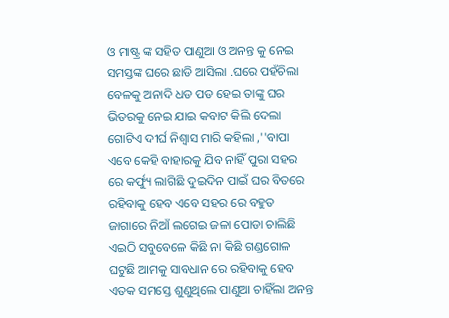ଓ ମାଷ୍ଟ୍ର ଙ୍କ ସହିତ ପାଣୁଆ ଓ ଅନନ୍ତ କୁ ନେଇ ସମସ୍ତଙ୍କ ଘରେ ଛାଡି ଆସିଲା .ଘରେ ପହଁଚିଲା ବେଳକୁ ଅନାଦି ଧଡ ପଡ ହେଇ ତାଙ୍କୁ ଘର ଭିତରକୁ ନେଇ ଯାଇ କବାଟ କିଲି ଦେଲା ଗୋଟିଏ ଦୀର୍ଘ ନିଶ୍ୱାସ ମାରି କହିଲା ,''ବାପା ଏବେ କେହି ବାହାରକୁ ଯିବ ନାହିଁ ପୁରା ସହର ରେ କର୍ଫ୍ୟୁ ଲାଗିଛି ଦୁଇଦିନ ପାଇଁ ଘର ବିତରେ ରହିବାକୁ ହେବ ଏବେ ସହର ରେ ବହୁତ ଜାଗାରେ ନିଆଁ ଲଗେଇ ଜଳା ପୋଡା ଚାଲିଛି ଏଇଠି ସବୁବେଳେ କିଛି ନା କିଛି ଗଣ୍ଡଗୋଳ ଘଟୁଛି ଆମକୁ ସାବଧାନ ରେ ରହିବାକୁ ହେବ ଏତକ ସମସ୍ତେ ଶୁଣୁଥିଲେ ପାଣୁଆ ଚାହିଁଲା ଅନନ୍ତ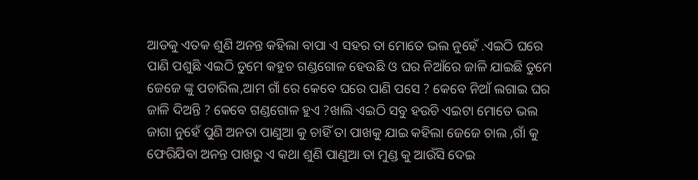ଆଡକୁ ଏତକ ଶୁଣି ଅନନ୍ତ କହିଲା ବାପା ଏ ସହର ତା ମୋତେ ଭଲ ନୁହେଁ .ଏଇଠି ଘରେ ପାଣି ପଶୁଛି ଏଇଠି ତୁମେ କହୁଚ ଗଣ୍ଡଗୋଳ ହେଉଛି ଓ ଘର ନିଆଁରେ ଜାଳି ଯାଇଛି ତୁମେ ଜେଜେ ଙ୍କୁ ପଚାରିଲ,ଆମ ଗାଁ ରେ କେବେ ଘରେ ପାଣି ପସେ ? କେବେ ନିଆଁ ଲଗାଇ ଘର ଜାଳି ଦିଅନ୍ତି ? କେବେ ଗଣ୍ଡଗୋଳ ହୁଏ ?ଖାଲି ଏଇଠି ସବୁ ହଉଚି ଏଇଟା ମୋତେ ଭଲ ଜାଗା ନୁହେଁ ପୁଣି ଅନତା ପାଣୁଆ କୁ ଚାହିଁ ତା ପାଖକୁ ଯାଇ କହିଲା ଜେଜେ ଚାଲ ,ଗାଁ କୁ ଫେରିଯିବା ଅନନ୍ତ ପାଖରୁ ଏ କଥା ଶୁଣି ପାଣୁଆ ତା ମୁଣ୍ଡ କୁ ଆଉଁସି ଦେଇ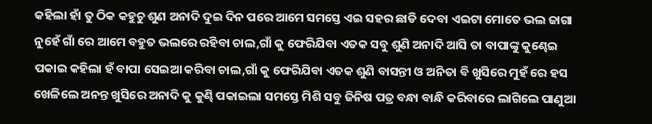କହିଲା ହାଁ ତୁ ଠିକ କହୁଚୁ ଶୁଣ ଅନାଦି ଦୁଇ ଦିନ ପରେ ଆମେ ସମସ୍ତେ ଏଇ ସହର ଛାଡି ଦେବା ଏଇଟା ମୋତେ ଭଲ ଜାଗା ନୁହେଁ ଗାଁ ରେ ଆମେ ବହୁତ ଭଲରେ ରହିବା ଚାଲ,ଗାଁ କୁ ଫେରିଯିବା ଏତକ ସବୁ ଶୁଣି ଅନାଦି ଆସି ତା ବାପାଙ୍କୁ କୁଣ୍ଢେଇ ପକାଇ କହିଲା ହଁ ବାପା ସେଇଆ କରିବା ଚାଲ,ଗାଁ କୁ ଫେରିଯିବା ଏତକ ଶୁଣି ବାସନ୍ତୀ ଓ ଅନିତା ବି ଖୁସିରେ ମୁହଁ ରେ ହସ ଖେଳିଲେ ଅନନ୍ତ ଖୁସିରେ ଅନାଦି କୁ କୁଣ୍ଢି ପକାଇଲା ସମସ୍ତେ ମିଶି ସବୁ ଜିନିଷ ପତ୍ର ବନ୍ଧା ବାନ୍ଧି କରିବାରେ ଲାଗିଲେ ପାଣୁଆ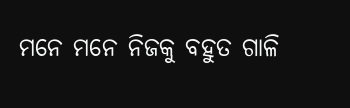ମନେ ମନେ ନିଜକୁ ବହୁତ ଗାଳି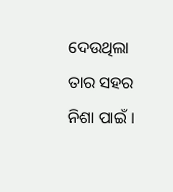ଦେଉଥିଲା ତାର ସହର ନିଶା ପାଇଁ ।